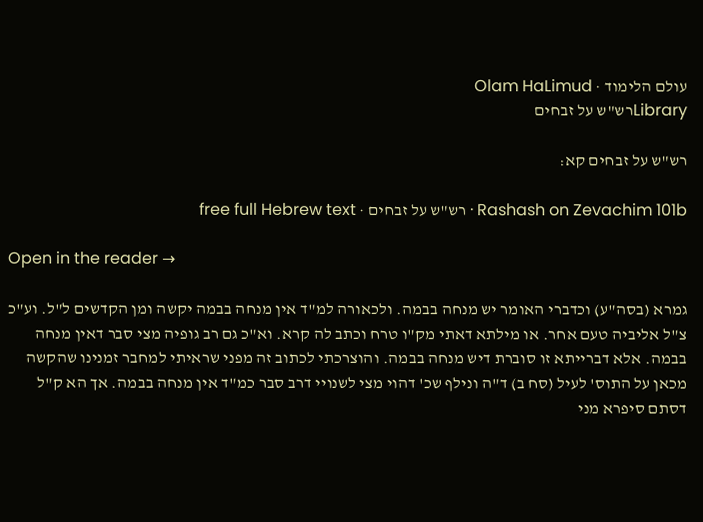עולם הלימוד · Olam HaLimud
Libraryרש"ש על זבחים

רש"ש על זבחים קא:

Rashash on Zevachim 101b · רש"ש על זבחים · free full Hebrew text

Open in the reader →

גמרא (בסה"ע) וכדברי האומר יש מנחה בבמה. ולכאורה למ"ד אין מנחה בבמה יקשה ומן הקדשים ל"ל. וע"כ צ"ל אליביה טעם אחר. או מילתא דאתי מק"ו טרח וכתב לה קרא. וא"כ גם רב גופיה מצי סבר דאין מנחה בבמה. אלא דברייתא זו סוברת דיש מנחה בבמה. והוצרכתי לכתוב זה מפני שראיתי למחבר זמנינו שהקשה מכאן על התוס' לעיל (סח ב) ד"ה ונילף שכ' דהוי מצי לשנויי דרב סבר כמ"ד אין מנחה בבמה. אך הא ק"ל דסתם סיפרא מני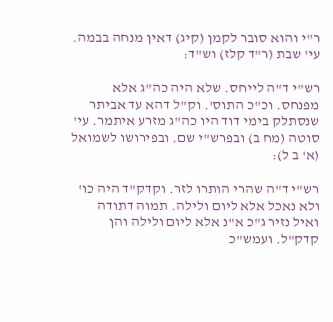ר"י והוא סובר לקמן (קיג) דאין מנחה בבמה. עי' שבת (ר"ד קלז) וש"ד:

רש"י ד"ה לייחס. שלא היה כה"ג אלא מפנחס. וכ"כ התוס'. וק"ל דהא עד אביתר שנסתלק בימי דוד היו כה"ג מזרע איתמר. עי' סוטה (מח ב) ובפרש"י שם. ובפירושו לשמואל (א' ב ל):

רש"י ד"ה שהרי הותרו לזר. וקדק"ד היה כו' ולא נאכל אלא ליום ולילה. תמוה דתודה ואיל נזיר ג"כ א"נ אלא ליום ולילה והן קדק"ל. ועמש"כ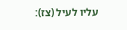עליו לעיל (צז):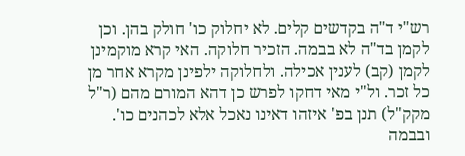רש"י ד"ה בקדשים קלים. לא יחלוק כו' חולק בהן. וכן לקמן בד"ה לא בבמה. הזכיר חלוקה. האי קרא מוקמינן לקמן (קב) לענין אכילה. ולחלוקה ילפינן מקרא אחר מן כל זכר. ול"י מאי דחקו לפרש כן דהא המורם מהם (ר"ל מקק"ל) תנן בפ' איזהו דאינו נאכל אלא לכהנים כו'. ובבמה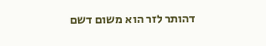דהותר לזר הוא משום דשם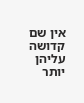אין שם קדושה עליהן יותר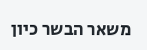משאר הבשר כיון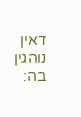דאין נוהגין בה: